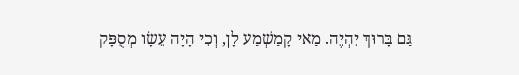גַּם בָּרוּךְ יִהְיֶה. מַאי קָמַשְׁמַע לָן, וְכִי הָיָה עֵשָׂו מְסֻפָּק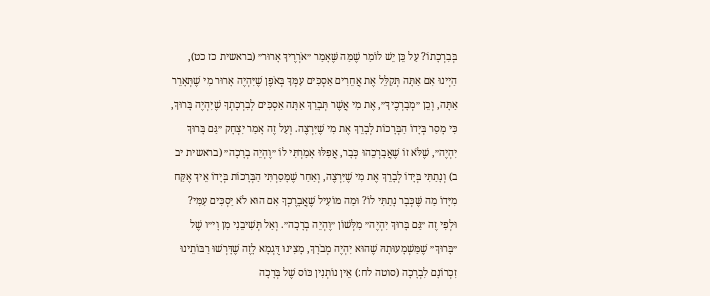בְּבִרְכָתוֹ? עַל כֵּן יֵשׁ לוֹמַר שֶׁמַּה שֶּׁאָמַר ״אֹרְרֶיךָ אָרוּר״ (בראשית כז כט), הַיְינוּ אִם אַתָּה תְּקַלֵּל אֶת אֲחֵרִים אַסְכִּים עִמְּךָ בְּאֹפֶן שֶׁיִּהְיֶה אָרוּר מִי שֶׁתְּאָרֵר אַתָּה, וְכֵן ״מְבָרְכֶיךָ״, אֶת מִי אֲשֶׁר תְּבָרֵךְ אַתָּה אַסְכִּים לְבִרְכָתְךָ שֶׁיִּהְיֶה בָּרוּךְ, כִּי מָסַר בְּיָדוֹ הַבְּרָכוֹת לְבָרֵךְ אֶת מִי שֶׁיִּרְצֶה. וְעַל זֶה אָמַר יִצְחָק ״גַּם בָּרוּךְ יִהְיֶה״, שֶׁלֹּא זוֹ שֶׁאֲבָרְכֵהוּ כְּבָר, אֲפִלּוּ אָמַרְתִּי לוֹ ״וֶהְיֵה בְרָכָה״ (בראשית יב ב) וְנָתַתִּי בְּיָדוֹ לְבָרֵךְ אֶת מִי שֶׁיִּרְצֶה, וְאַחַר שֶׁמָּסַרְתִּי הַבְּרָכוֹת בְּיָדוֹ אֵיךְ אֶקַּח מִיָּדוֹ מַה שֶּׁכְּבָר נָתַתִּי לוֹ? וּמַה מּוֹעִיל שֶׁאֲבָרֶכְךָ אִם הוּא לֹא יַסְכִּים עִמִּי? וּלְפִי זֶה ״גַּם בָּרוּךְ יִהְיֶה״ מִלְּשׁוֹן ״וֶהְיֵה בְרָכָה״. וְאַל תְּשִׁיבֵנִי מִן וָי״ו שֶׁל ״בָּרוּךְ״ שֶׁמַּשְׁמָעוּתָהּ שֶׁהוּא יִהְיֶה מְבֹרָךְ, מָצִינוּ דֻּגְמָא לָזֶה שֶׁדָּרְשׁוּ רַבּוֹתֵינוּ זִכְרוֹנָם לִבְרָכָה (סוטה לח:) אֵין נוֹתְנִין כּוֹס שֶׁל בְּרָכָה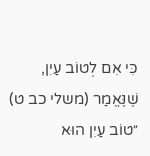כִּי אִם לְטוֹב עַיִן, שֶׁנֶּאֱמַר (משלי כב ט) ״טוֹב עַיִן הוּא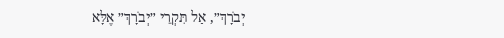יְבֹרָךְ״, אַל תִּקְרֵי ״יְבֹרָךְ״ אֶלָּא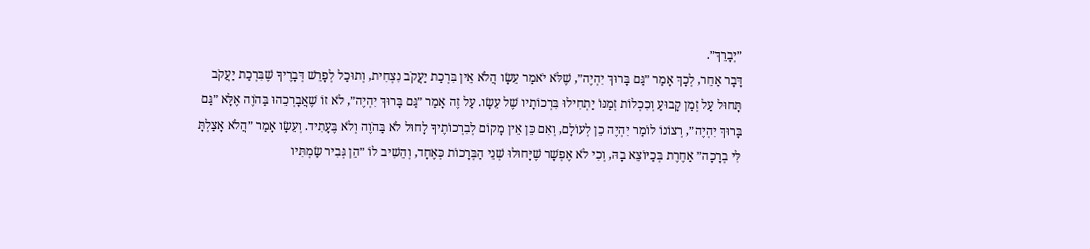״יְבָרֵךְ״.
דָּבָר אַחֵר, לְכָךְ אָמַר ״גַּם בָּרוּךְ יִהְיֶה״, שֶׁלֹּא יֹאמַר עֵשָׂו הֲלֹא אֵין בִּרְכַת יַעֲקֹב נִצְחִית, וְתוּכַל לְפָרֵשׁ דְּבָרֶיךָ שֶׁבִּרְכַת יַעֲקֹב תָּחוּל עַל זְמַן קָבוּעַ וְכִכְלוֹת זְמַנּוֹ יַתְחִילוּ בִּרְכוֹתָיו שֶׁל עֵשָׂו. עַל זֶה אָמַר ״גַּם בָּרוּךְ יִהְיֶה״, לֹא זוֹ שֶׁאֲבָרְכֵהוּ בַּהֹוֶה אֶלָּא ״גַּם בָּרוּךְ יִהְיֶה״, רְצוֹנוֹ לוֹמַר יִהְיֶה כֵן לְעוֹלָם, וְאִם כֵּן אֵין מָקוֹם לְבִרְכוֹתֶיךָ לָחוּל לֹא בַּהֹוֶה וְלֹא בֶּעָתִיד. וְעֵשָׂו אָמַר ״הֲלֹא אָצַלְתָּ לִּי בְרָכָה״ אַחֶרֶת בְּכַיּוֹצֵא בָהּ, וְכִי לֹא אֶפְשָׁר שֶׁיָּחוּלוּ שְׁנֵי הַבְּרָכוֹת כְּאֶחָד, וְהֵשִׁיב לוֹ ״הֵן גְּבִיר שַׂמְתִּיו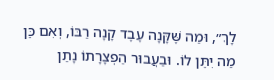לָךְ״, וּמַה שֶּׁקָּנָה עֶבֶד קָנָה רַבּוֹ, וְאִם כֵּן מַה יִתֵּן לוֹ. וּבַעֲבוּר הַפְצָרָתוֹ נָתַן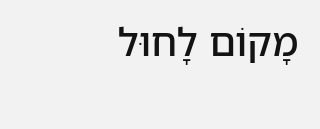מָקוֹם לָחוּל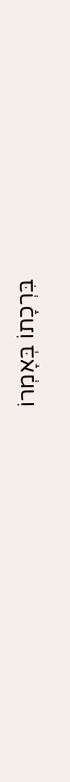בִּרְכָתוֹ בְּאָמְרוֹ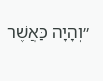״וְהָיָה כַּאֲשֶׁר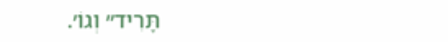תָּרִיד״ וְגוֹ׳.